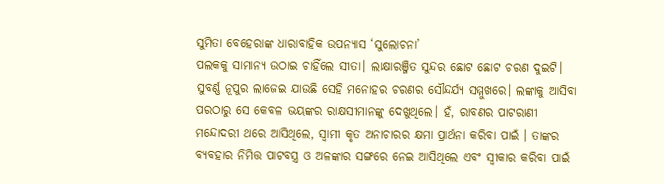ସୁମିତା ବେହେରାଙ୍କ ଧାରାବାହିକ ଉପନ୍ୟାସ ‘ସୁଲୋଚନା’
ପଲକକୁ ସାମାନ୍ୟ ଉଠାଇ ଚାହିଁଲେ ସୀତା। ଲାକ୍ଷାରଞ୍ଜିତ ସୁନ୍ଦର ଛୋଟ ଛୋଟ ଚରଣ ଦୁଇଟି। ସୁବର୍ଣ୍ଣ ନୂପୁର ଲାଜେଇ ଯାଉଛି ସେହି ମନୋହର ଚରଣର ସୌନ୍ଦର୍ଯ୍ୟ ସମ୍ମୁଖରେ। ଲଙ୍କାକୁ ଆସିବା ପରଠାରୁ ସେ କେବଳ ଭୟଙ୍କର ରାକ୍ଷସୀମାନଙ୍କୁ ଦେଖୁଥିଲେ। ହଁ, ରାବଣର ପାଟରାଣୀ ମନ୍ଦୋଦରୀ ଥରେ ଆସିଥିଲେ, ସ୍ୱାମୀ କୃତ ଅନାଚାରର କ୍ଷମା ପ୍ରାର୍ଥନା କରିବା ପାଇଁ । ତାଙ୍କର ବ୍ୟବହାର ନିମିତ୍ତ ପାଟବସ୍ତ୍ର ଓ ଅଳଙ୍କାର ସଙ୍ଗରେ ନେଇ ଆସିଥିଲେ ଏବଂ ସ୍ୱୀକାର କରିବା ପାଇଁ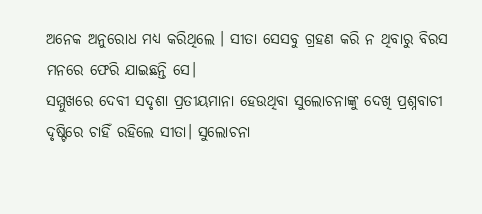ଅନେକ ଅନୁରୋଧ ମଧ୍ୟ କରିଥିଲେ । ସୀତା ସେସବୁ ଗ୍ରହଣ କରି ନ ଥିବାରୁ ବିରସ ମନରେ ଫେରି ଯାଇଛନ୍ତି ସେ।
ସମ୍ମୁଖରେ ଦେବୀ ସଦୃଶା ପ୍ରତୀୟମାନା ହେଉଥିବା ସୁଲୋଚନାଙ୍କୁ ଦେଖି ପ୍ରଶ୍ନବାଚୀ ଦୃଷ୍ଟିରେ ଚାହିଁ ରହିଲେ ସୀତା। ସୁଲୋଚନା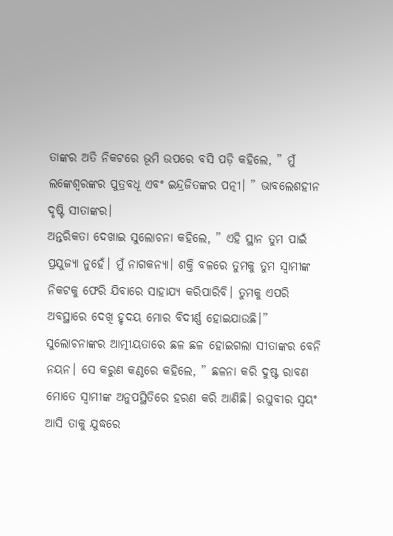ତାଙ୍କର ଅତି ନିକଟରେ ଭୂମି ଉପରେ ବସି ପଡ଼ି କହିଲେ, ” ମୁଁ ଲଙ୍କେଶ୍ୱରଙ୍କର ପୁତ୍ରବଧୂ ଏବଂ ଇନ୍ଦ୍ରଜିତଙ୍କର ପତ୍ନୀ। ” ଭାବଲେଶହୀନ ଦୃଷ୍ଟି ସୀତାଙ୍କର।
ଅନ୍ତରିକତା ଦେଖାଇ ସୁଲୋଚନା କହିଲେ, ” ଏହି ସ୍ଥାନ ତୁମ ପାଇଁ ପ୍ରଯୁଜ୍ୟା ନୁହେଁ। ମୁଁ ନାଗକନ୍ୟା। ଶକ୍ତି ବଳରେ ତୁମକୁ ତୁମ ସ୍ୱାମୀଙ୍କ ନିକଟକୁ ଫେରି ଯିବାରେ ସାହାଯ୍ୟ କରିପାରିବି। ତୁମକୁ ଏପରି ଅବସ୍ଥାରେ ଦେଖି ହୃଦୟ ମୋର ବିଦୀର୍ଣ୍ଣ ହୋଇଯାଉଛି।”
ସୁଲୋଚନାଙ୍କର ଆତ୍ମୀୟତାରେ ଛଳ ଛଳ ହୋଇଗଲା ସୀତାଙ୍କର ବେନି ନୟନ। ସେ କରୁଣ କଣ୍ଠରେ କହିଲେ, ” ଛଳନା କରି ଦୁଷ୍ଟ ରାବଣ ମୋତେ ସ୍ୱାମୀଙ୍କ ଅନୁପସ୍ଥିତିରେ ହରଣ କରି ଆଣିଛି। ରଘୁବୀର ସ୍ୱୟଂ ଆସି ତାକୁ ଯୁଦ୍ଧରେ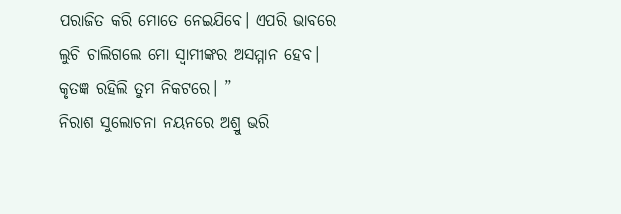ପରାଜିତ କରି ମୋତେ ନେଇଯିବେ। ଏପରି ଭାବରେ ଲୁଚି ଚାଲିଗଲେ ମୋ ସ୍ୱାମୀଙ୍କର ଅସମ୍ମାନ ହେବ। କୃତଜ୍ଞ ରହିଲି ତୁମ ନିକଟରେ। ”
ନିରାଶ ସୁଲୋଚନା ନୟନରେ ଅଶ୍ରୁ ଭରି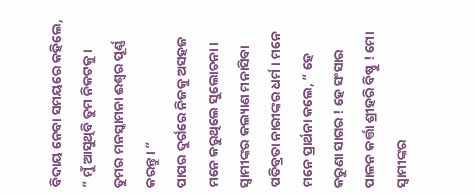ବିଦାୟ ନେବା ସମୟରେ କହିଲେ, ” ମୁଁ ଆସୁଥିବି ତୁମ ନିକଟକୁ। ତୁମର ମନସ୍କାମନା ଈଶ୍ୱର ପୂର୍ଣ୍ଣ କରନ୍ତୁ। ”
ପାପର ଦୁର୍ଗରେ ନିଜକୁ ଅସହଜ ମନେ କରୁଥିଲେ ସୁଲୋଚନା। ସ୍ୱାମୀଙ୍କର କଲ୍ୟାଣ ମନାସିବା ପତିବ୍ରତା ନାରୀଙ୍କର ଧର୍ମ। ମନେ ମନେ ପ୍ରାର୍ଥନା କଲେ, ” ହେ କରୁଣା ସାଗର ! ହେ ସଂସାର ପାଳନ କର୍ତ୍ତା ଶ୍ରୀହରି ବିଷ୍ଣୁ ! ମୋ ସ୍ୱାମୀଙ୍କର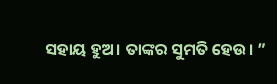ସହାୟ ହୁଅ। ତାଙ୍କର ସୁମତି ହେଉ। ”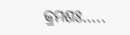କ୍ରମଶଃ…..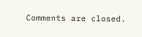Comments are closed.